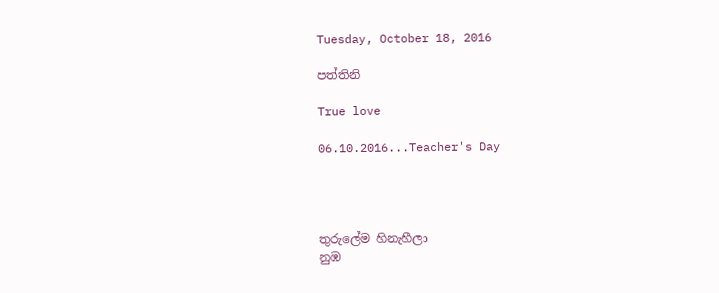Tuesday, October 18, 2016

පත්තිනි

True love

06.10.2016...Teacher's Day




තුරුලේම හිනැහීලා
නුඹ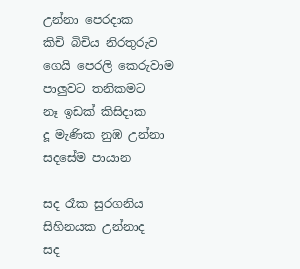උන්නා පෙරදාක
කිචි බිචිය නිරතුරුව
ගෙයි පෙරලි කෙරුවාම
පාලුවට තනිකමට
නෑ ඉඩක් කිසිදාක
දූ මැණික නුඹ උන්නා
සදසේම පායාන

සද රෑක සුරගනිය
සිහිනයක උන්නාද
සද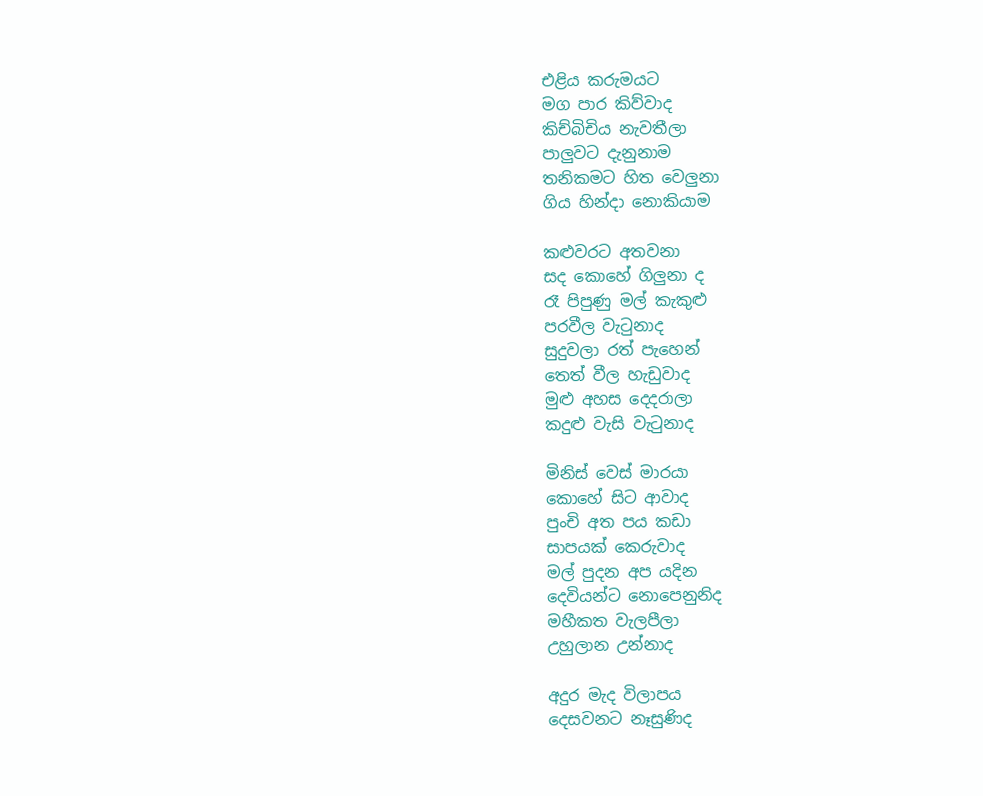එළිය කරුමයට
මග පාර කිව්වාද
කිච්බිචිය නැවතීලා
පාලුවට දැනුනාම
තනිකමට හිත වෙලුනා
ගිය හින්දා නොකියාම

කළුවරට අතවනා
සද කොහේ ගිලුනා ද
රෑ පිපුණු මල් කැකුළු
පරවීල වැටුනාද
සුදුවලා රත් පැහෙන්
තෙත් වීල හැඩුවාද
මුළු අහස දෙදරාලා
කදුළු වැසි වැටුනාද

මිනිස් වෙස් මාරයා
කොහේ සිට ආවාද
පුංචි අත පය කඩා
සාපයක් කෙරුවාද
මල් පුදන අප යදින
දෙවියන්ට නොපෙනුනිද
මහීකත වැලපීලා
උහුලාන උන්නාද

අදුර මැද විලාපය
දෙසවනට නෑසුණිද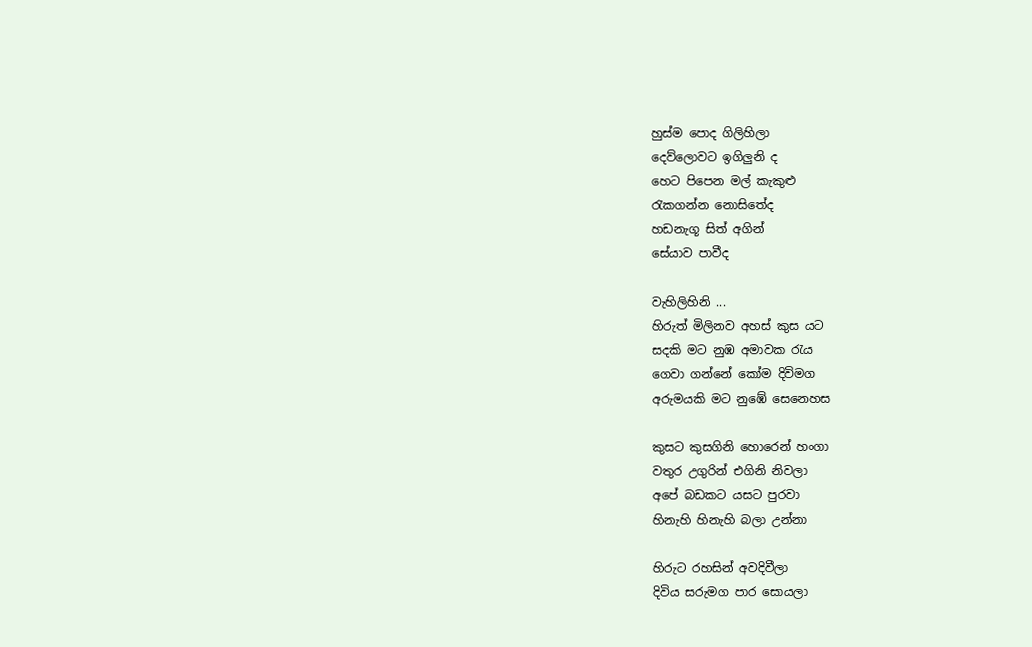හුස්ම පොද ගිලිහිලා
දෙව්ලොවට ඉගිලුනි ද
හෙට පිපෙන මල් කැකුළු
රැකගන්න නොසිතේද
හඩනැගූ සිත් අගින්
සේයාව පාවීද

වැහිලිහිනි ...
හිරුත් මිලිනව අහස් කුස යට
සදකි මට නුඹ අමාවක රැය
ගෙවා ගන්නේ කෝම දිවිමග
අරුමයකි මට නුඹේ සෙනෙහස

කුසට කුසගිනි හොරෙන් හංගා
වතුර උගුරින් එගිනි නිවලා
අපේ බඩකට යසට පුරවා
හිනැහි හිනැහි බලා උන්නා

හිරුට රහසින් අවදිවීලා
දිවිය සරුමග පාර සොයලා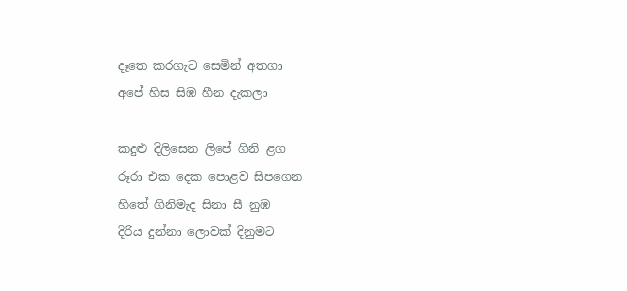දෑතෙ කරගැට සෙමින් අතගා
අපේ හිස සිඹ හීන දැකලා

කදුළු දිලිසෙන ලිපේ ගිනි ළග
රූරා එක දෙක පොළව සිපගෙන
හිතේ ගිනිමැද සිනා සී නුඹ
දිරිය දුන්නා ලොවක් දිනුමට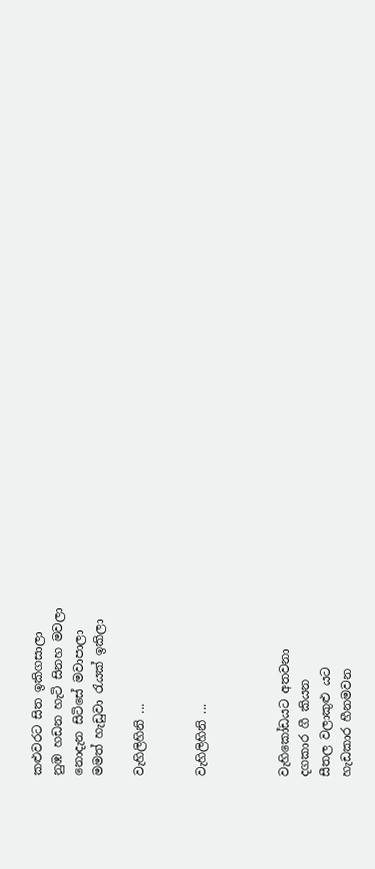කළුවරට සිත ඉකිගසාලා
නුඹ හඩන හැටි සිනහ මවලා
නොදැන සිටිසේ මවාපාලා
මමත් හැඩුවා රැයක් ඉකිලා

වැහිලිහිනි ...


වැහිලිහිනි ...



වැහිකෝඩයට අතවනා
දගකාර ගී කියන
සීතල වලාකුළු යට
හැඩකාර හීනමවන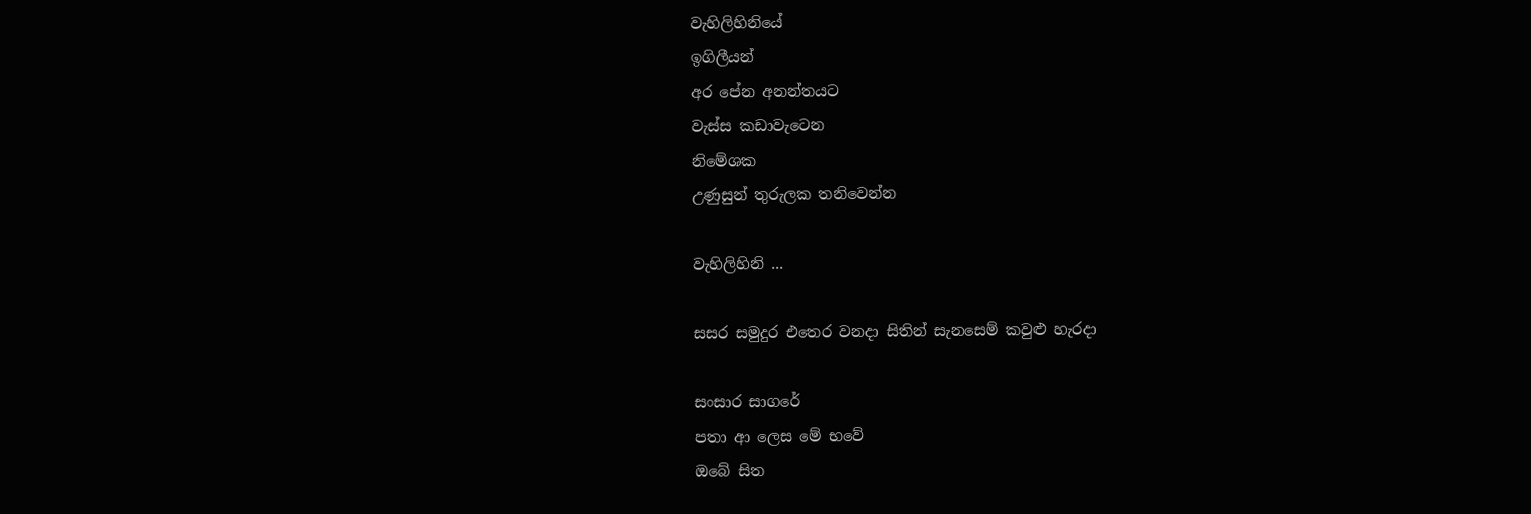වැහිලිහිනියේ
ඉගිලීයන්
අර පේන අනන්තයට
වැස්ස කඩාවැටෙන
නිමේශක
උණුසුන් තුරුලක තනිවෙන්න

වැහිලිහිනි ...

සසර සමුදුර එතෙර වනදා සිතින් සැනසෙම් කවුළු හැරදා

සංසාර සාගරේ
පතා ආ ලෙස මේ භවේ
ඔබේ සිත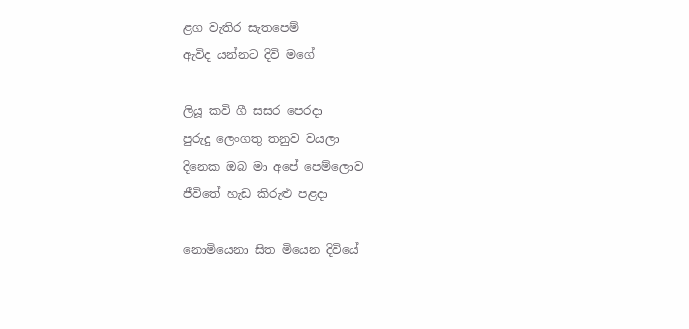ළග වැතිර සැතපෙම්
ඇවිද යන්නට දිවි මගේ

ලියූ කවි ගී සසර පෙරදා
පුරුදු ලෙංගතු තනුව වයලා
දිනෙක ඔබ මා අපේ පෙම්ලොව
ජීවිතේ හැඩ කිරුළු පළදා

නොමියෙනා සිත මියෙන දිවියේ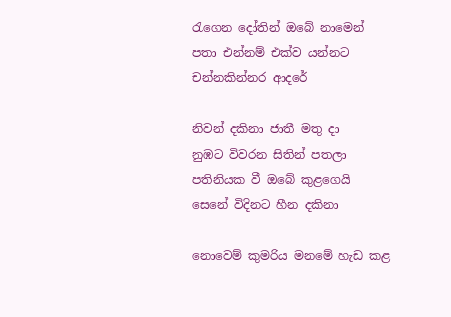රැගෙන දෝතින් ඔබේ නාමෙන්
පතා එන්නම් එක්ව යන්නට
චන්නකින්නර ආදරේ

නිවන් දකිනා ජාතී මතු දා
නුඹට විවරන සිතින් පතලා
පතිනියක වී ඔබේ කුළගෙයි
සෙනේ විදිනට හීන දකිනා

නොවෙම් කුමරිය මනමේ හැඩ කළ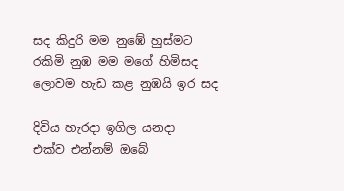සද කිදුරි මම නුඹේ හුස්මට
රකිමි නුඹ මම මගේ හිමිසද
ලොවම හැඩ කළ නුඹයි ඉර සද

දිවිය හැරදා ඉගිල යනදා
එක්ව එන්නම් ඔබේ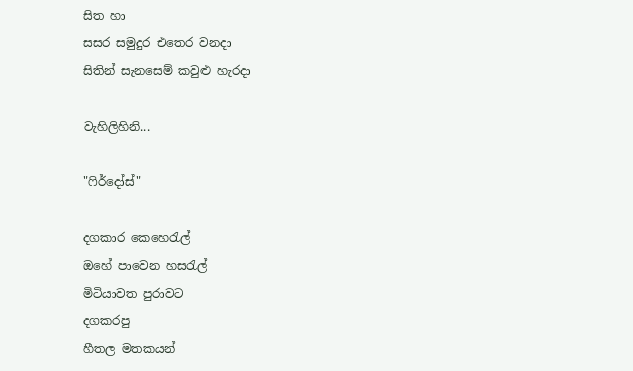සිත හා
සසර සමුදුර එතෙර වනදා
සිතින් සැනසෙම් කවුළු හැරදා

වැහිලිහිනි...

"ෆිර්දෝස්"

දගකාර කෙහෙරැල්
ඔහේ පාවෙන හසරැල්
මිටියාවත පුරාවට
දගකරපු
හීතල මතකයන්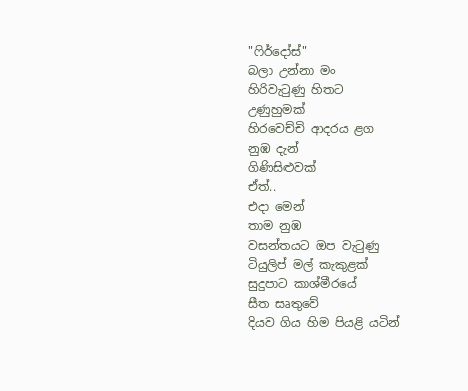"ෆිර්දෝස්"
බලා උන්නා මං
හිරිවැටුණු හිතට
උණුහුමක්
හිරවෙච්චි ආදරය ළග
නුඹ දැන්
ගිණිසිළුවක්
ඒත්..
එදා මෙන්
තාම නුඹ
වසන්තයට ඔප වැටුණු
ටියුලිප් මල් කැකුළක්
සුදුපාට කාශ්මීරයේ
සීත සෘතුවේ
දියව ගිය හිම පියළි යටින්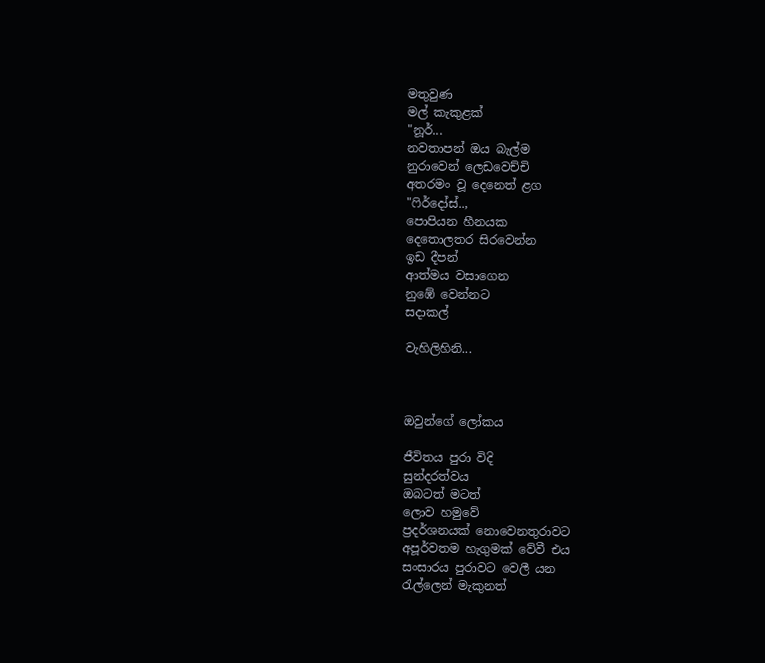මතුවුණ
මල් කැකුළක්
"නූර්...
නවතාපන් ඔය බැල්ම
නුරාවෙන් ලෙඩවෙච්චි
අතරමං වූ දෙනෙත් ළග
"ෆිර්දෝස්..,
පොපියන හීනයක
දෙතොලතර සිරවෙන්න
ඉඩ දීපන්
ආත්මය වසාගෙන
නුඹේ වෙන්නට
සදාකල්

වැහිලිහිනි...



ඔවුන්ගේ ලෝකය

ජීවිතය පුරා විදි
සුන්දරත්වය
ඔබටත් මටත්
ලොව හමුවේ
ප්‍රදර්ශනයක් නොවෙනතුරාවට
අපූර්වතම හැගුමක් වේවී එය
සංසාරය පුරාවට වෙලී යන
රැල්ලෙන් මැකුනත්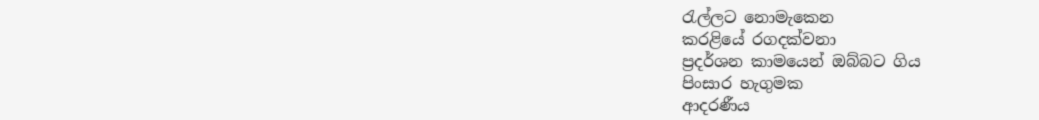රැල්ලට නොමැකෙන
කරළියේ රගදක්වනා
ප්‍රදර්ශන කාමයෙන් ඔබ්බට ගිය
පිංසාර හැගුමක
ආදරණීය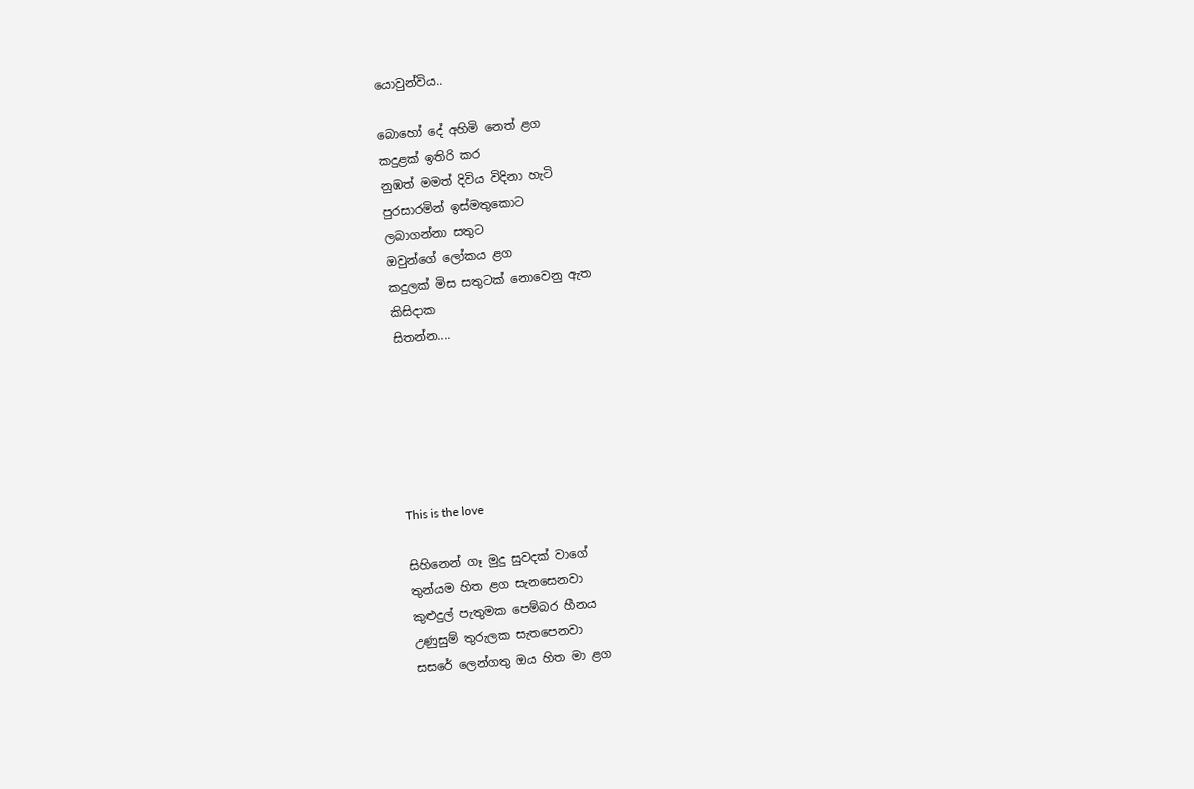යොවුන්විය..

බොහෝ දේ අහිමි නෙත් ළග
කදුළක් ඉතිරි කර
නුඹත් මමත් දිවිය විදිනා හැටි
පුරසාරමින් ඉස්මතුකොට
ලබාගන්නා සතුට
ඔවුන්ගේ ලෝකය ළග
කදුලක් මිස සතුටක් නොවෙනු ඇත
කිසිදාක
සිතන්න....






This is the love

සිහිනෙන් ගෑ මුදු සුවදක් වාගේ
තුන්යම හිත ළග සැනසෙනවා
කුළුදුල් පැතුමක පෙම්බර හීනය
උණුසුම් තුරුලක සැතපෙනවා
සසරේ ලෙන්ගතු ඔය හිත මා ළග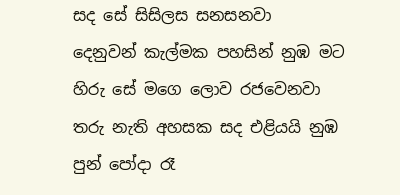සද සේ සිසිලස සනසනවා
දෙනුවන් කැල්මක පහසින් නුඹ මට
හිරු සේ මගෙ ලොව රජවෙනවා
තරු නැති අහසක සද එළියයි නුඹ
පුන් පෝදා රෑ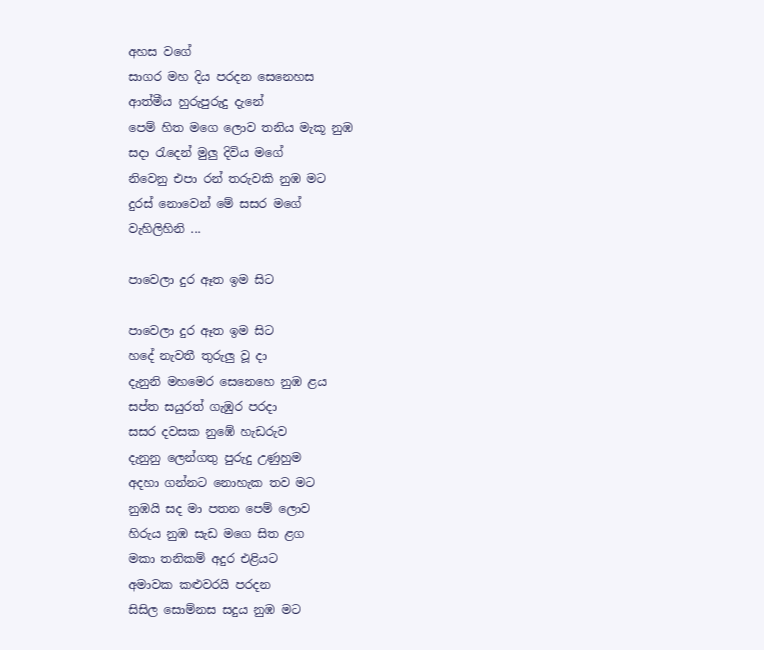අහස වගේ
සාගර මහ දිය පරදන සෙනෙහස
ආත්මීය හුරුපුරුදු දැනේ
පෙම් හිත මගෙ ලොව තනිය මැකූ නුඹ
සදා රැදෙන් මුලු දිවිය මගේ
නිවෙනු එපා රන් තරුවකි නුඹ මට
දුරස් නොවෙන් මේ සසර මගේ
වැහිලිහිනි ...

පාවෙලා දුර ඈත ඉම සිට

පාවෙලා දුර ඈත ඉම සිට
හදේ නැවතී තුරුලු වූ දා
දැනුනි මහමෙර සෙනෙහෙ නුඹ ළය
සප්ත සයුරත් ගැඹුර පරදා
සසර දවසක නුඹේ හැඩරුව
දැනුනු ලෙන්ගතු පුරුදු උණුහුම
අදහා ගන්නට නොහැක තව මට
නුඹයි සද මා පතන පෙම් ලොව
හිරුය නුඹ සැඩ මගෙ සිත ළග
මකා තනිකම් අදුර එළියට
අමාවක කළුවරයි පරදන
සිසිල සොම්නස සදුය නුඹ මට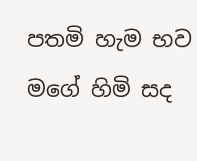පතමි හැම භව මගේ හිමි සද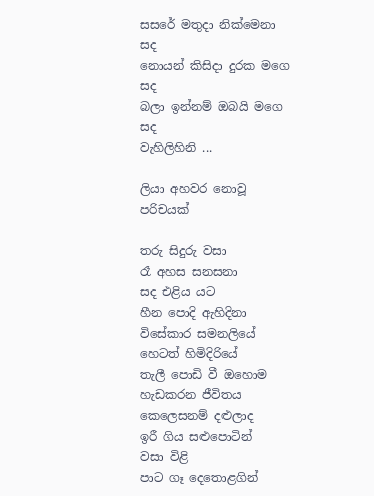සසරේ මතුදා නික්මෙනා සද
නොයන් කිසිදා දුරක මගෙ සද
බලා ඉන්නම් ඔබයි මගෙ සද
වැහිලිහිනි ...

ලියා අහවර නොවූ පරිචයක්

තරු සිදුරු වසා
රෑ අහස සනසනා
සද එළිය යට
හීන පොදි ඇහිදිනා
විසේකාර සමනලියේ
හෙටත් හිමිදිරියේ
තැලී පොඩි වී ඔහොම
හැඩකරන ජීවිතය
කෙලෙසනම් දළුලාද
ඉරී ගිය සළුපොටින්
වසා විළි
පාට ගෑ දෙතොළගින්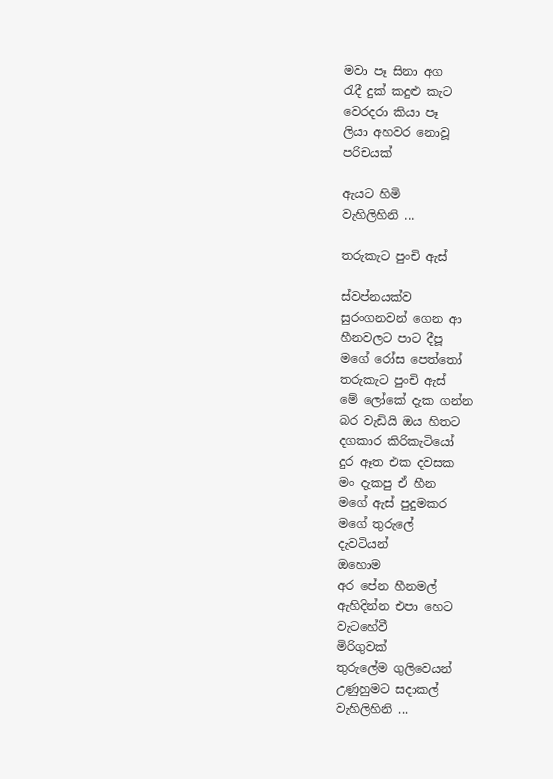මවා පෑ සිනා අග
රැදී දුක් කදුළු කැට
වෙරදරා කියා පෑ
ලියා අහවර නොවූ
පරිචයක්

ඇයට හිමි
වැහිලිහිනි ...

තරුකැට පුංචි ඇස්

ස්වප්නයක්ව
සුරංගනවන් ගෙන ආ
හීනවලට පාට දීපූ
මගේ රෝස පෙත්තෝ
තරුකැට පුංචි ඇස්
මේ ලෝකේ දැක ගන්න
බර වැඩියි ඔය හිතට
දගකාර කිරිකැටියෝ
දුර ඈත එක දවසක
මං දැකපු ඒ හීන
මගේ ඇස් පුදුමකර
මගේ තුරුලේ
දැවටියන්
ඔහොම
අර පේන හීනමල්
ඇහිදින්න එපා හෙට
වැටහේවී
මිරිගුවක්
තුරුලේම ගුලිවෙයන්
උණුහුමට සදාකල්
වැහිලිහිනි ...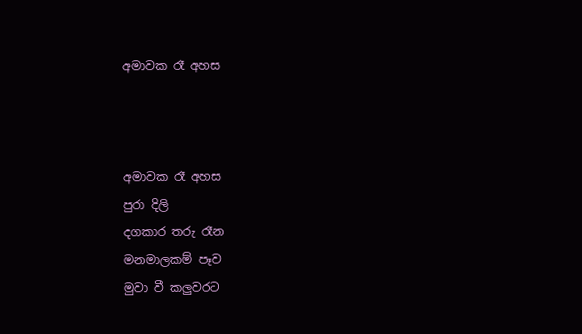අමාවක රෑ අහස



අමාවක රෑ අහස
පුරා දිලි
දගකාර තරු රෑන
මනමාලකම් පෑව
මුවා වී කලුවරට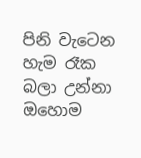පිනි වැටෙන
හැම රෑක
බලා උන්නා ඔහොම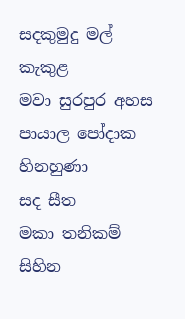සදකුමුදු මල් කැකුළ
මවා සුරපුර අහස
පායාල පෝදාක
හිනහුණා
සද සීත
මකා තනිකම්
සිහින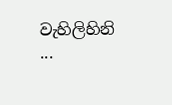වැහිලිහිනි ...